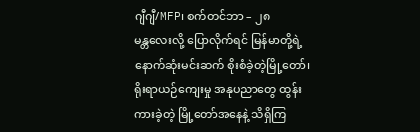ဂျီဂျီ/MFP၊ စက်တင်ဘာ – ၂၈
မန္တလေးလို့ ပြောလိုက်ရင် မြန်မာတို့ရဲ့ နောက်ဆုံးမင်းဆက် စိုးစံခဲ့တဲ့မြို့တော်၊ ရိုးရာယဉ်ကျေးမှု အနုပညာတွေ ထွန်းကားခဲ့တဲ့ မြို့တော်အနေနဲ့ သိရှိကြ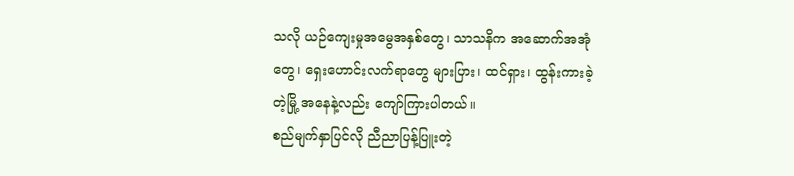သလို ယဉ်ကျေးမှုအမွေအနှစ်တွေ၊ သာသနိက အဆောက်အအုံတွေ၊ ရှေးဟောင်းလက်ရာတွေ များပြား၊ ထင်ရှား၊ ထွန်းကားခဲ့တဲ့မြို့ အနေနဲ့လည်း ကျော်ကြားပါတယ်။
စည်မျက်နှာပြင်လို ညီညာပြန့်ပြူးတဲ့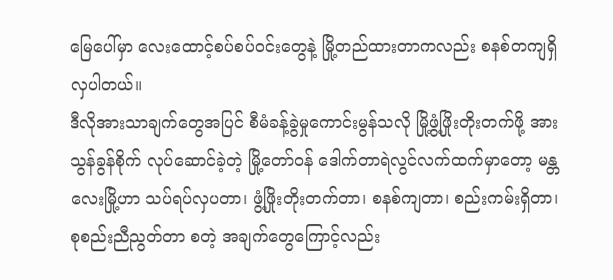မြေပေါ်မှာ လေးထောင့်စပ်စပ်ဝင်းတွေနဲ့ မြို့တည်ထားတာကလည်း စနစ်တကျရှိလှပါတယ်။
ဒီလိုအားသာချက်တွေအပြင် စီမံခန့်ခွဲမှုကောင်းမွန်သလို မြို့ဖွံ့ဖြိုးတိုးတက်ဖို့ အားသွန်ခွန်စိုက် လုပ်ဆောင်ခဲ့တဲ့ မြို့တော်ဝန် ဒေါက်တာရဲလွင်လက်ထက်မှာတော့ မန္တလေးမြို့ဟာ သပ်ရပ်လှပတာ၊ ဖွံ့ဖြိုးတိုးတက်တာ၊ စနစ်ကျတာ၊ စည်းကမ်းရှိတာ၊ စုစည်းညီညွတ်တာ စတဲ့ အချက်တွေကြောင့်လည်း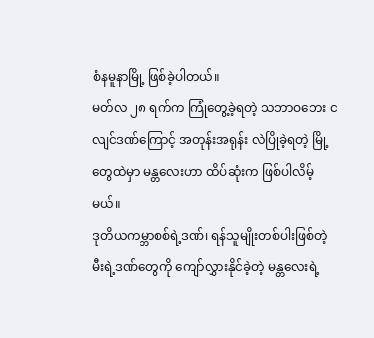စံနမူနာမြို့ ဖြစ်ခဲ့ပါတယ်။
မတ်လ ၂၈ ရက်က ကြုံတွေ့ခဲ့ရတဲ့ သဘာဝဘေး ငလျင်ဒဏ်ကြောင့် အတုန်းအရုန်း လဲပြိုခဲ့ရတဲ့ မြို့တွေထဲမှာ မန္တလေးဟာ ထိပ်ဆုံးက ဖြစ်ပါလိမ့်မယ်။
ဒုတိယကမ္ဘာစစ်ရဲ့ဒဏ်၊ ရန်သူမျိုးတစ်ပါးဖြစ်တဲ့ မီးရဲ့ဒဏ်တွေကို ကျော်လွှားနိုင်ခဲ့တဲ့ မန္တလေးရဲ့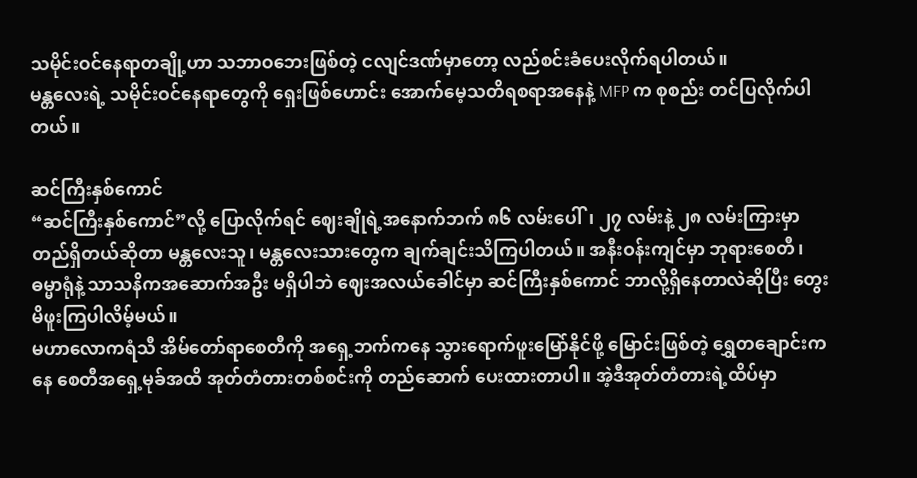သမိုင်းဝင်နေရာတချို့ဟာ သဘာဝဘေးဖြစ်တဲ့ ငလျင်ဒဏ်မှာတော့ လည်စင်းခံပေးလိုက်ရပါတယ်။
မန္တလေးရဲ့ သမိုင်းဝင်နေရာတွေကို ရှေးဖြစ်ဟောင်း အောက်မေ့သတိရစရာအနေနဲ့ MFP က စုစည်း တင်ပြလိုက်ပါတယ်။

ဆင်ကြီးနှစ်ကောင်
“ဆင်ကြီးနှစ်ကောင်”လို့ ပြောလိုက်ရင် ဈေးချိုရဲ့အနောက်ဘက် ၈၆ လမ်းပေါ်၊ ၂၇ လမ်းနဲ့ ၂၈ လမ်းကြားမှာ တည်ရှိတယ်ဆိုတာ မန္တလေးသူ၊ မန္တလေးသားတွေက ချက်ချင်းသိကြပါတယ်။ အနီးဝန်းကျင်မှာ ဘုရားစေတီ၊ ဓမ္မာရုံနဲ့ သာသနိကအဆောက်အဦး မရှိပါဘဲ ဈေးအလယ်ခေါင်မှာ ဆင်ကြီးနှစ်ကောင် ဘာလို့ရှိနေတာလဲဆိုပြီး တွေးမိဖူးကြပါလိမ့်မယ်။
မဟာလောကရံသီ အိမ်တော်ရာစေတီကို အရှေ့ဘက်ကနေ သွားရောက်ဖူးမြော်နိုင်ဖို့ မြောင်းဖြစ်တဲ့ ရွှေတချောင်းကနေ စေတီအရှေ့မုခ်အထိ အုတ်တံတားတစ်စင်းကို တည်ဆောက် ပေးထားတာပါ။ အဲ့ဒီအုတ်တံတားရဲ့ထိပ်မှာ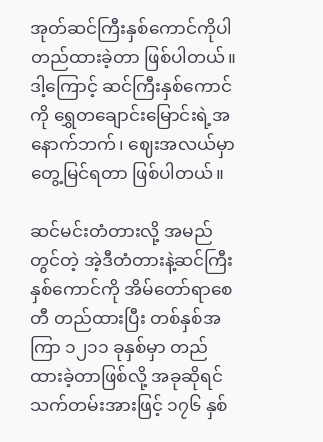အုတ်ဆင်ကြီးနှစ်ကောင်ကိုပါ တည်ထားခဲ့တာ ဖြစ်ပါတယ်။ ဒါ့ကြောင့် ဆင်ကြီးနှစ်ကောင်ကို ရွှေတချောင်းမြောင်းရဲ့အနောက်ဘက်၊ ဈေးအလယ်မှာ တွေ့မြင်ရတာ ဖြစ်ပါတယ်။

ဆင်မင်းတံတားလို့ အမည်တွင်တဲ့ အဲ့ဒီတံတားနဲ့ဆင်ကြီးနှစ်ကောင်ကို အိမ်တော်ရာစေတီ တည်ထားပြီး တစ်နှစ်အကြာ ၁၂၁၁ ခုနှစ်မှာ တည်ထားခဲ့တာဖြစ်လို့ အခုဆိုရင် သက်တမ်းအားဖြင့် ၁၇၆ နှစ်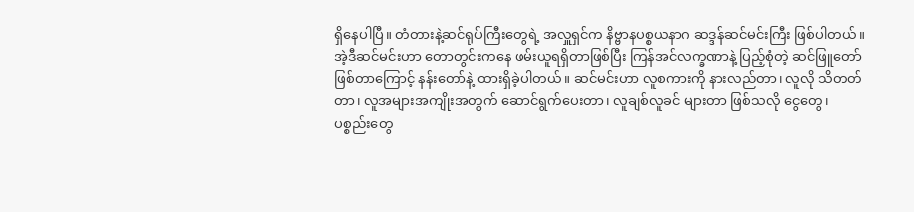ရှိနေပါပြီ။ တံတားနဲ့ဆင်ရုပ်ကြီးတွေရဲ့ အလှူရှင်က နိဗ္ဗာနပစ္စယနာဂ ဆဒ္ဒန်ဆင်မင်းကြီး ဖြစ်ပါတယ်။
အဲ့ဒီဆင်မင်းဟာ တောတွင်းကနေ ဖမ်းယူရရှိတာဖြစ်ပြီး ကြန်အင်လက္ခဏာနဲ့ ပြည့်စုံတဲ့ ဆင်ဖြူတော် ဖြစ်တာကြောင့် နန်းတော်နဲ့ ထားရှိခဲ့ပါတယ်။ ဆင်မင်းဟာ လူစကားကို နားလည်တာ၊ လူလို သိတတ်တာ၊ လူအများအကျိုးအတွက် ဆောင်ရွက်ပေးတာ၊ လူချစ်လူခင် များတာ ဖြစ်သလို ငွေတွေ၊ ပစ္စည်းတွေ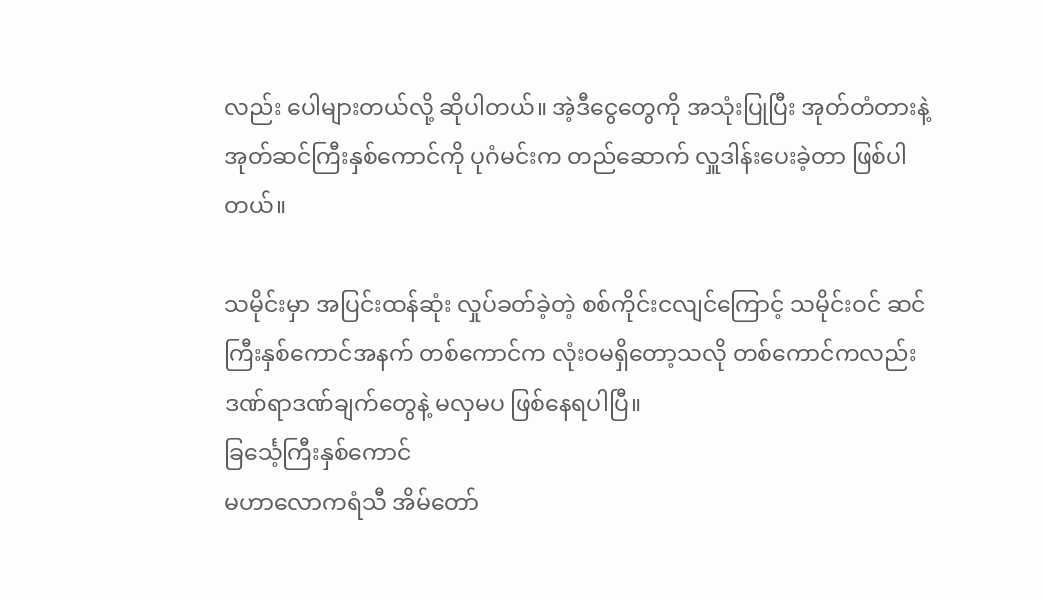လည်း ပေါများတယ်လို့ ဆိုပါတယ်။ အဲ့ဒီငွေတွေကို အသုံးပြုပြီး အုတ်တံတားနဲ့ အုတ်ဆင်ကြီးနှစ်ကောင်ကို ပုဂံမင်းက တည်ဆောက် လှူဒါန်းပေးခဲ့တာ ဖြစ်ပါတယ်။

သမိုင်းမှာ အပြင်းထန်ဆုံး လှုပ်ခတ်ခဲ့တဲ့ စစ်ကိုင်းငလျင်ကြောင့် သမိုင်းဝင် ဆင်ကြီးနှစ်ကောင်အနက် တစ်ကောင်က လုံးဝမရှိတော့သလို တစ်ကောင်ကလည်း ဒဏ်ရာဒဏ်ချက်တွေနဲ့ မလှမပ ဖြစ်နေရပါပြီ။
ခြင်္သေ့ကြီးနှစ်ကောင်
မဟာလောကရံသီ အိမ်တော်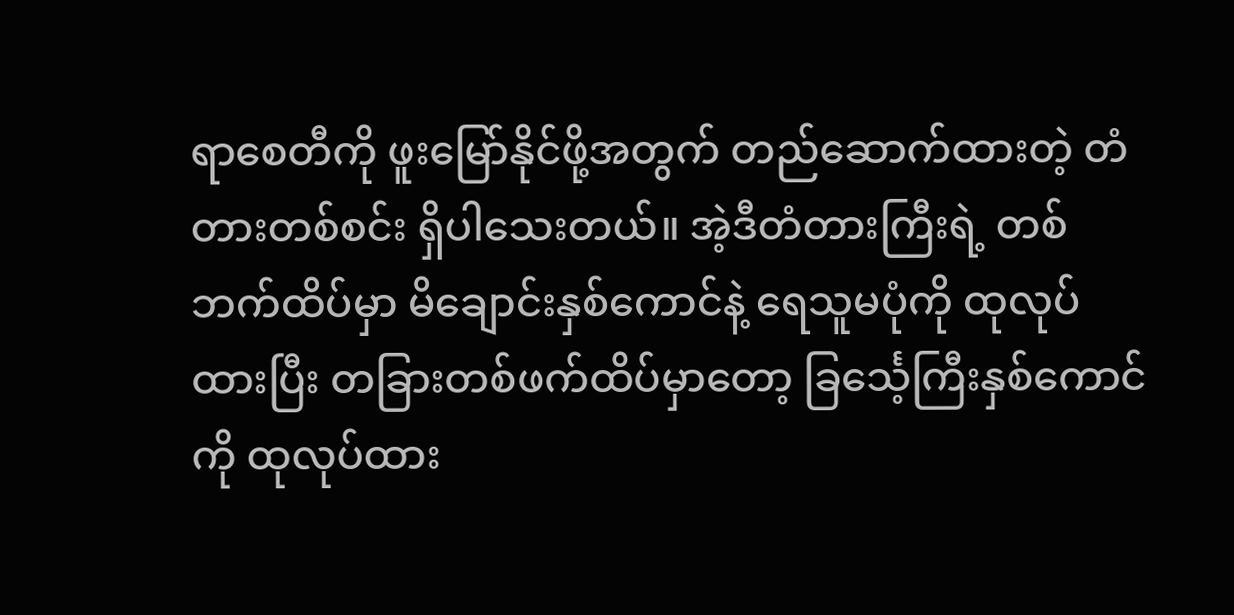ရာစေတီကို ဖူးမြော်နိုင်ဖို့အတွက် တည်ဆောက်ထားတဲ့ တံတားတစ်စင်း ရှိပါသေးတယ်။ အဲ့ဒီတံတားကြီးရဲ့ တစ်ဘက်ထိပ်မှာ မိချောင်းနှစ်ကောင်နဲ့ ရေသူမပုံကို ထုလုပ်ထားပြီး တခြားတစ်ဖက်ထိပ်မှာတော့ ခြင်္သေ့ကြီးနှစ်ကောင်ကို ထုလုပ်ထား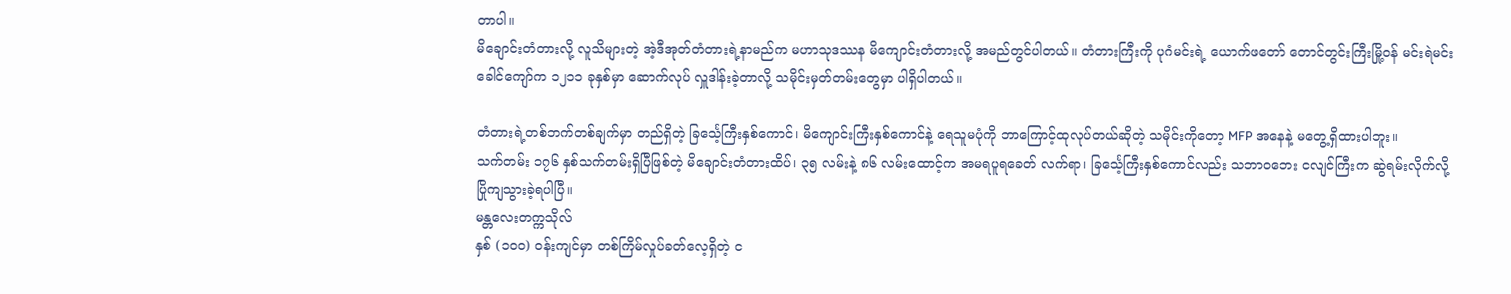တာပါ။
မိချောင်းတံတားလို့ လူသိများတဲ့ အဲ့ဒီအုတ်တံတားရဲ့နာမည်က မဟာသုဒဿန မိကျောင်းတံတားလို့ အမည်တွင်ပါတယ်။ တံတားကြီးကို ပုဂံမင်းရဲ့ ယောက်ဖတော် တောင်တွင်းကြီးမြို့ဝန် မင်းရဲမင်းခေါင်ကျော်က ၁၂၁၁ ခုနှစ်မှာ ဆောက်လုပ် လှူဒါန်းခဲ့တာလို့ သမိုင်းမှတ်တမ်းတွေမှာ ပါရှိပါတယ်။

တံတားရဲ့တစ်ဘက်တစ်ချက်မှာ တည်ရှိတဲ့ ခြင်္သေ့ကြီးနှစ်ကောင်၊ မိကျောင်းကြီးနှစ်ကောင်နဲ့ ရေသူမပုံကို ဘာကြောင့်ထုလုပ်တယ်ဆိုတဲ့ သမိုင်းကိုတော့ MFP အနေနဲ့ မတွေ့ရှိထားပါဘူး။
သက်တမ်း ၁၇၆ နှစ်သက်တမ်းရှိပြီဖြစ်တဲ့ မိချောင်းတံတားထိပ်၊ ၃၅ လမ်းနဲ့ ၈၆ လမ်းထောင့်က အမရပူရခေတ် လက်ရာ၊ ခြင်္သေ့ကြီးနှစ်ကောင်လည်း သဘာဝဘေး ငလျင်ကြီးက ဆွဲရမ်းလိုက်လို့ ပြိုကျသွားခဲ့ရပါပြီ။
မန္တလေးတက္ကသိုလ်
နှစ် (၁၀၀) ဝန်းကျင်မှာ တစ်ကြိမ်လှုပ်ခတ်လေ့ရှိတဲ့ င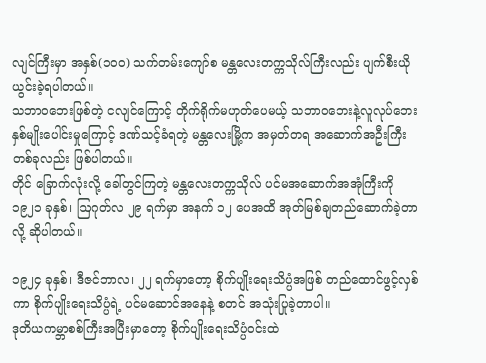လျင်ကြီးမှာ အနှစ်(၁၀၀) သက်တမ်းကျော်စ မန္တလေးတက္ကသိုလ်ကြီးလည်း ပျက်စီးယိုယွင်းခဲ့ရပါတယ်။
သဘာဝဘေးဖြစ်တဲ့ ငလျင်ကြောင့် တိုက်ရိုက်မဟုတ်ပေမယ့် သဘာဝဘေးနဲ့လူလုပ်ဘေး နှစ်မျိုးပေါင်းမှုကြောင့် ဒဏ်သင့်ခံရတဲ့ မန္တလေးမြို့က အမှတ်တရ အဆောက်အဦးကြီးတစ်ခုလည်း ဖြစ်ပါတယ်။
တိုင် ခြောက်လုံးလို့ ခေါ်တွင်ကြတဲ့ မန္တလေးတက္ကသိုလ် ပင်မအဆောက်အအုံကြီးကို ၁၉၂၁ ခုနှစ်၊ ဩဂုတ်လ ၂၉ ရက်မှာ အနက် ၁၂ ပေအထိ အုတ်မြစ်ချတည်ဆောက်ခဲ့တာလို့ ဆိုပါတယ်။

၁၉၂၄ ခုနှစ်၊ ဒီဇင်ဘာလ၊ ၂၂ ရက်မှာတော့ စိုက်ပျိုးရေးသိပ္ပံအဖြစ် တည်ထောင်ဖွင့်လှစ်ကာ စိုက်ပျိုးရေးသိပ္ပံရဲ့ ပင်မဆောင်အနေနဲ့ စတင် အသုံးပြုခဲ့တာပါ။
ဒုတိယကမ္ဘာစစ်ကြီးအပြီးမှာတော့ စိုက်ပျိုးရေးသိပ္ပံဝင်းထဲ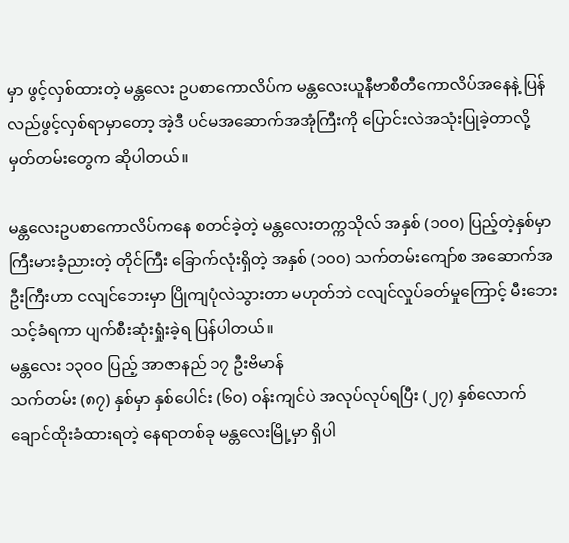မှာ ဖွင့်လှစ်ထားတဲ့ မန္တလေး ဥပစာကောလိပ်က မန္တလေးယူနီဗာစီတီကောလိပ်အနေနဲ့ ပြန်လည်ဖွင့်လှစ်ရာမှာတော့ အဲ့ဒီ ပင်မအဆောက်အအုံကြီးကို ပြောင်းလဲအသုံးပြုခဲ့တာလို့ မှတ်တမ်းတွေက ဆိုပါတယ်။

မန္တလေးဥပစာကောလိပ်ကနေ စတင်ခဲ့တဲ့ မန္တလေးတက္ကသိုလ် အနှစ် (၁၀၀) ပြည့်တဲ့နှစ်မှာ ကြီးမားခံ့ညားတဲ့ တိုင်ကြီး ခြောက်လုံးရှိတဲ့ အနှစ် (၁၀၀) သက်တမ်းကျော်စ အဆောက်အဦးကြီးဟာ ငလျင်ဘေးမှာ ပြိုကျပုံလဲသွားတာ မဟုတ်ဘဲ ငလျင်လှုပ်ခတ်မှုကြောင့် မီးဘေးသင့်ခံရကာ ပျက်စီးဆုံးရှုံးခဲ့ရ ပြန်ပါတယ်။
မန္တလေး ၁၃၀၀ ပြည့် အာဇာနည် ၁၇ ဦးဗိမာန်
သက်တမ်း (၈၇) နှစ်မှာ နှစ်ပေါင်း (၆၀) ဝန်းကျင်ပဲ အလုပ်လုပ်ရပြီး (၂၇) နှစ်လောက် ချောင်ထိုးခံထားရတဲ့ နေရာတစ်ခု မန္တလေးမြို့မှာ ရှိပါ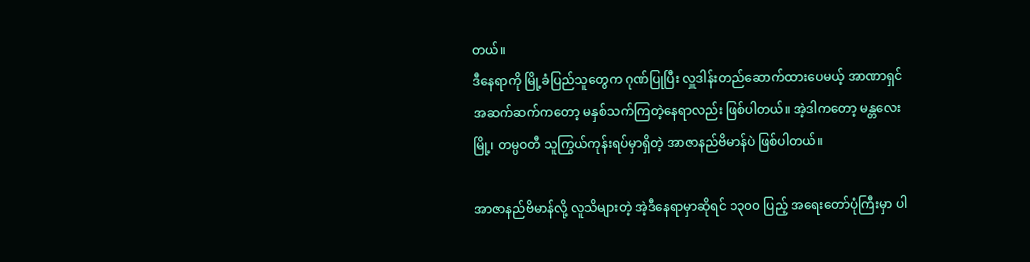တယ်။
ဒီနေရာကို မြို့ခံပြည်သူတွေက ဂုဏ်ပြုပြီး လှူဒါန်းတည်ဆောက်ထားပေမယ့် အာဏာရှင် အဆက်ဆက်ကတော့ မနှစ်သက်ကြတဲ့နေရာလည်း ဖြစ်ပါတယ်။ အဲ့ဒါကတော့ မန္တလေးမြို့၊ တမ္ပဝတီ သူကြွယ်ကုန်းရပ်မှာရှိတဲ့ အာဇာနည်ဗိမာန်ပဲ ဖြစ်ပါတယ်။

အာဇာနည်ဗိမာန်လို့ လူသိများတဲ့ အဲ့ဒီနေရာမှာဆိုရင် ၁၃၀၀ ပြည့် အရေးတော်ပုံကြီးမှာ ပါ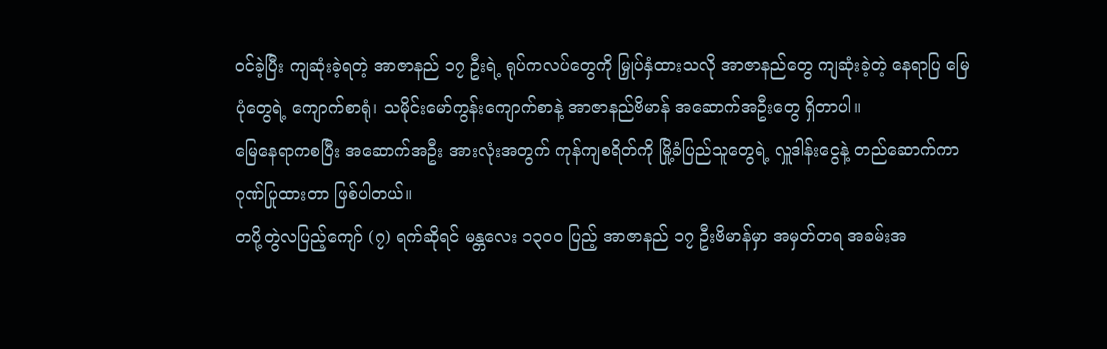ဝင်ခဲ့ပြီး ကျဆုံးခဲ့ရတဲ့ အာဇာနည် ၁၇ ဦးရဲ့ ရုပ်ကလပ်တွေကို မြှုပ်နှံထားသလို အာဇာနည်တွေ ကျဆုံးခဲ့တဲ့ နေရာပြ မြေပုံတွေရဲ့ ကျောက်စာရုံ၊ သမိုင်းမော်ကွန်းကျောက်စာနဲ့ အာဇာနည်ဗိမာန် အဆောက်အဦးတွေ ရှိတာပါ။
မြေနေရာကစပြီး အဆောက်အဦး အားလုံးအတွက် ကုန်ကျစရိတ်ကို မြို့ခံပြည်သူတွေရဲ့ လှူဒါန်းငွေနဲ့ တည်ဆောက်ကာ ဂုဏ်ပြုထားတာ ဖြစ်ပါတယ်။
တပို့တွဲလပြည့်ကျော် (၇) ရက်ဆိုရင် မန္တလေး ၁၃၀၀ ပြည့် အာဇာနည် ၁၇ ဦးဗိမာန်မှာ အမှတ်တရ အခမ်းအ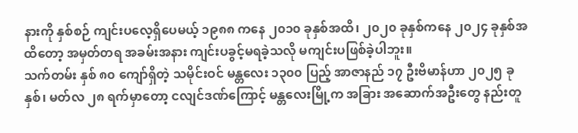နားကို နှစ်စဉ် ကျင်းပလေ့ရှိပေမယ့် ၁၉၈၈ ကနေ ၂၀၁၀ ခုနှစ်အထိ၊ ၂၀၂၀ ခုနှစ်ကနေ ၂၀၂၄ ခုနှစ်အထိတော့ အမှတ်တရ အခမ်းအနား ကျင်းပခွင့်မရခဲ့သလို မကျင်းပဖြစ်ခဲ့ပါဘူး။
သက်တမ်း နှစ် ၈၀ ကျော်ရှိတဲ့ သမိုင်းဝင် မန္တလေး ၁၃၀၀ ပြည့် အာဇာနည် ၁၇ ဦးဗိမာန်ဟာ ၂၀၂၅ ခုနှစ်၊ မတ်လ ၂၈ ရက်မှာတော့ ငလျင်ဒဏ်ကြောင့် မန္တလေးမြို့က အခြား အဆောက်အဦးတွေ နည်းတူ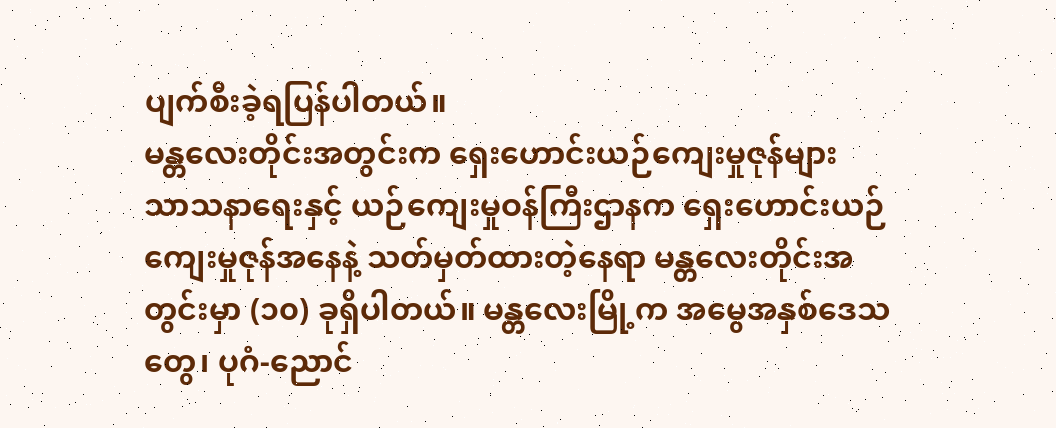ပျက်စီးခဲ့ရပြန်ပါတယ်။
မန္တလေးတိုင်းအတွင်းက ရှေးဟောင်းယဉ်ကျေးမှုဇုန်များ
သာသနာရေးနှင့် ယဉ်ကျေးမှုဝန်ကြီးဌာနက ရှေးဟောင်းယဉ်ကျေးမှုဇုန်အနေနဲ့ သတ်မှတ်ထားတဲ့နေရာ မန္တလေးတိုင်းအတွင်းမှာ (၁၀) ခုရှိပါတယ်။ မန္တလေးမြို့က အမွေအနှစ်ဒေသတွေ၊ ပုဂံ-ညောင်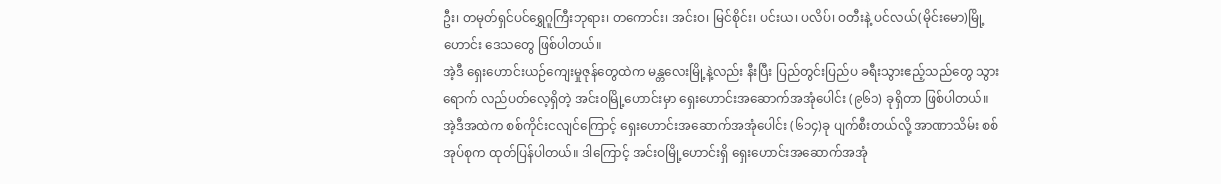ဦး၊ တမုတ်ရှင်ပင်ရွှေဂူကြီးဘုရား၊ တကောင်း၊ အင်းဝ၊ မြင်စိုင်း၊ ပင်းယ၊ ပလိပ်၊ ဝတီးနဲ့ ပင်လယ်(မိုင်းမော)မြို့ဟောင်း ဒေသတွေ ဖြစ်ပါတယ်။
အဲ့ဒီ ရှေးဟောင်းယဉ်ကျေးမှုဇုန်တွေထဲက မန္တလေးမြို့နဲ့လည်း နီးပြီး ပြည်တွင်းပြည်ပ ခရီးသွားဧည့်သည်တွေ သွားရောက် လည်ပတ်လေ့ရှိတဲ့ အင်းဝမြို့ဟောင်းမှာ ရှေးဟောင်းအဆောက်အအုံပေါင်း (၉၆၁) ခုရှိတာ ဖြစ်ပါတယ်။ အဲ့ဒီအထဲက စစ်ကိုင်းငလျင်ကြောင့် ရှေးဟောင်းအဆောက်အအုံပေါင်း (၆၁၄)ခု ပျက်စီးတယ်လို့ အာဏာသိမ်း စစ်အုပ်စုက ထုတ်ပြန်ပါတယ်။ ဒါကြောင့် အင်းဝမြို့ဟောင်းရှိ ရှေးဟောင်းအဆောက်အအုံ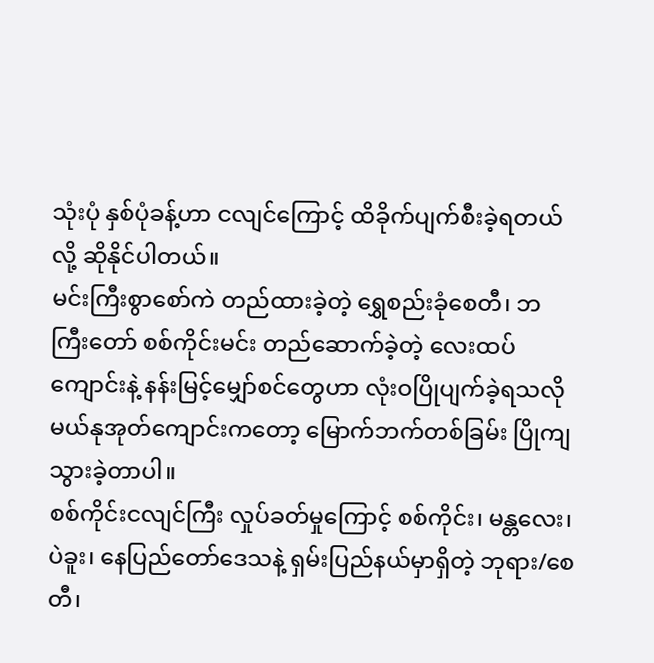သုံးပုံ နှစ်ပုံခန့်ဟာ ငလျင်ကြောင့် ထိခိုက်ပျက်စီးခဲ့ရတယ်လို့ ဆိုနိုင်ပါတယ်။
မင်းကြီးစွာစော်ကဲ တည်ထားခဲ့တဲ့ ရွှေစည်းခုံစေတီ၊ ဘကြီးတော် စစ်ကိုင်းမင်း တည်ဆောက်ခဲ့တဲ့ လေးထပ်ကျောင်းနဲ့ နန်းမြင့်မျှော်စင်တွေဟာ လုံးဝပြိုပျက်ခဲ့ရသလို မယ်နုအုတ်ကျောင်းကတော့ မြောက်ဘက်တစ်ခြမ်း ပြိုကျသွားခဲ့တာပါ။
စစ်ကိုင်းငလျင်ကြီး လှုပ်ခတ်မှုကြောင့် စစ်ကိုင်း၊ မန္တလေး၊ ပဲခူး၊ နေပြည်တော်ဒေသနဲ့ ရှမ်းပြည်နယ်မှာရှိတဲ့ ဘုရား/စေတီ၊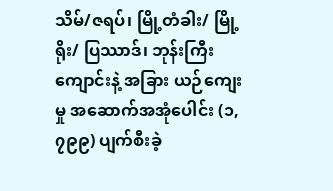သိမ်/ဇရပ်၊ မြို့တံခါး/ မြို့ရိုး/ ပြဿာဒ်၊ ဘုန်းကြီးကျောင်းနဲ့ အခြား ယဉ်ကျေးမှု အဆောက်အအုံပေါင်း (၁,၇၉၉) ပျက်စီးခဲ့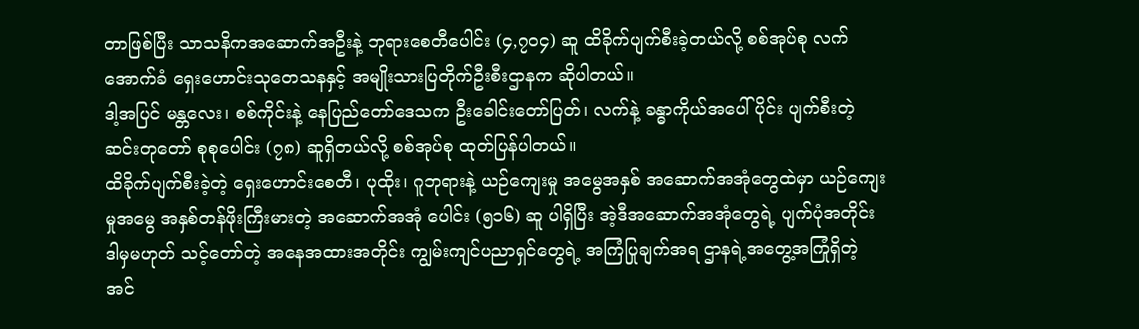တာဖြစ်ပြီး သာသနိကအဆောက်အဦးနဲ့ ဘုရားစေတီပေါင်း (၄,၇၀၄) ဆူ ထိခိုက်ပျက်စီးခဲ့တယ်လို့ စစ်အုပ်စု လက်အောက်ခံ ရှေးဟောင်းသုတေသနနှင့် အမျိုးသားပြတိုက်ဦးစီးဌာနက ဆိုပါတယ်။
ဒါ့အပြင် မန္တလေး၊ စစ်ကိုင်းနဲ့ နေပြည်တော်ဒေသက ဦးခေါင်းတော်ပြတ်၊ လက်နဲ့ ခန္ဓာကိုယ်အပေါ်ပိုင်း ပျက်စီးတဲ့ ဆင်းတုတော် စုစုပေါင်း (၇၈) ဆူရှိတယ်လို့ စစ်အုပ်စု ထုတ်ပြန်ပါတယ်။
ထိခိုက်ပျက်စီးခဲ့တဲ့ ရှေးဟောင်းစေတီ၊ ပုထိုး၊ ဂူဘုရားနဲ့ ယဉ်ကျေးမှု အမွေအနှစ် အဆောက်အအုံတွေထဲမှာ ယဉ်ကျေးမှုအမွေ အနှစ်တန်ဖိုးကြီးမားတဲ့ အဆောက်အအုံ ပေါင်း (၅၁၆) ဆူ ပါရှိပြီး အဲ့ဒီအဆောက်အအုံတွေရဲ့ ပျက်ပုံအတိုင်း ဒါမှမဟုတ် သင့်တော်တဲ့ အနေအထားအတိုင်း ကျွမ်းကျင်ပညာရှင်တွေရဲ့ အကြံပြုချက်အရ ဌာနရဲ့အတွေ့အကြုံရှိတဲ့ အင်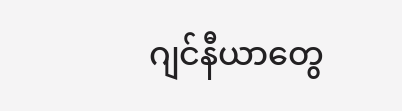ဂျင်နီယာတွေ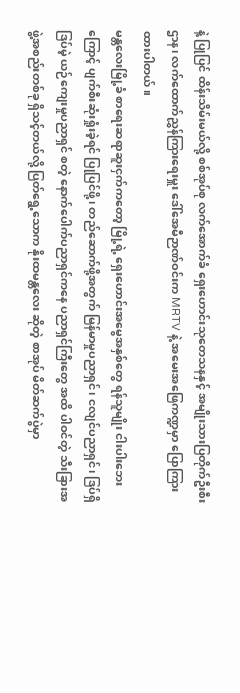နဲ့ ပြုပြင် ထိန်းသိမ်းမယ်လို့ စစ်အုပ်စု လက်အောက်ခံ ရှေးဟောင်းသုတေသနနှင့် အမျိုးသားပြတိုက်ဦးစီးဌာန၊ လက်ထောက်ညွှန်ကြားရေးမှူး ဒေါ်အေမီဉာဏ်ဝင်းက MRTV နဲ့ အမေးအဖြေကဏ္ဍမှာ ပြောကြားထားပါတယ်။
မန္တလေးမြို့ခံ စာရေးဆရာဆူးငှက်ကတော့ မြို့ရဲ့ ရှေးဟောင်းအမွေအနှစ်တွေ ရန်သူမျိုး ငါးပါးဘေးကြောင့် ပျက်စီးဆုံးရှုံးခဲ့ရင် ပြုပြင်ဖို့၊ တည်ဆောက်ဖို့အတွက် မြန်မာမှုပညာရှင်၊ ငလျင်ပညာရှင်၊ ဒြပ်ရှိဒြပ်မဲ့ ယဉ်ကျေးမှုပညာရှင် စတဲ့ နောက်ပေါက်ပညာရှင်ကနေ ပညာရှင်ကြီးတွေ အထိ ပါဝင်တဲ့ သီးခြားအဖွဲ့အစည်းတစ်ခု ရှိသင့်တယ်လို့ ပြတ်ရွေ့သောက နိုးထမန္တလေး ဆိုတဲ့ စာအုပ် မိတ်ဆက်ပွဲမှာ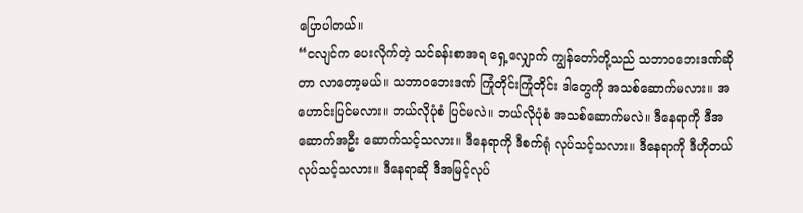ပြောပါတယ်။
“ငလျင်က ပေးလိုက်တဲ့ သင်ခန်းစာအရ ရှေ့လျှောက် ကျွန်တော်တို့သည် သဘာဝဘေးဒဏ်ဆိုတာ လာတော့မယ်။ သဘာဝဘေးဒဏ် ကြုံတိုင်းကြုံတိုင်း ဒါတွေကို အသစ်ဆောက်မလား။ အဟောင်းပြင်မလား။ ဘယ်လိုပုံစံ ပြင်မလဲ။ ဘယ်လိုပုံစံ အသစ်ဆောက်မလဲ။ ဒီနေရာကို ဒီအဆောက်အဦး ဆောက်သင့်သလား။ ဒီနေရာကို ဒီစက်ရုံ လုပ်သင့်သလား။ ဒီနေရာကို ဒီဟိုတယ် လုပ်သင့်သလား။ ဒီနေရာဆို ဒီအမြင့်လုပ်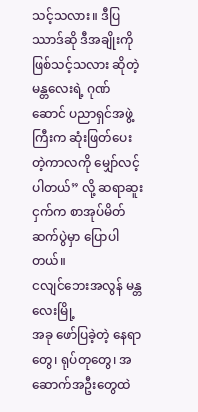သင့်သလား။ ဒီပြဿာဒ်ဆို ဒီအချိုးကို ဖြစ်သင့်သလား ဆိုတဲ့ မန္တလေးရဲ့ ဂုဏ်ဆောင် ပညာရှင်အဖွဲ့ကြီးက ဆုံးဖြတ်ပေးတဲ့ကာလကို မျှော်လင့်ပါတယ်” လို့ ဆရာဆူးငှက်က စာအုပ်မိတ်ဆက်ပွဲမှာ ပြောပါတယ်။
ငလျင်ဘေးအလွန် မန္တလေးမြို့
အခု ဖော်ပြခဲ့တဲ့ နေရာတွေ၊ ရုပ်တုတွေ၊ အဆောက်အဦးတွေထဲ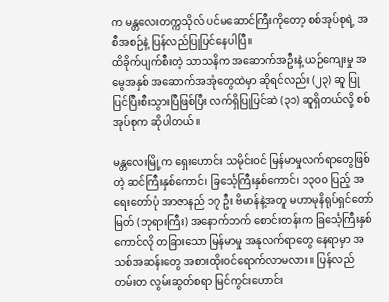က မန္တလေးတက္ကသိုလ် ပင်မဆောင်ကြီးကိုတော့ စစ်အုပ်စုရဲ့ အစီအစဉ်နဲ့ ပြန်လည်ပြုပြင်နေပါပြီ။
ထိခိုက်ပျက်စီးတဲ့ သာသနိက အဆောက်အဦးနဲ့ ယဉ်ကျေးမှု အမွေအနှစ် အဆောက်အအုံတွေထဲမှာ ဆိုရင်လည်း (၂၃) ဆူ ပြုပြင်ပြီးစီးသွားပြီဖြစ်ပြီး လက်ရှိပြုပြင်ဆဲ (၃၁) ဆူရှိတယ်လို့ စစ်အုပ်စုက ဆိုပါတယ်။

မန္တလေးမြို့က ရှေးဟောင်း သမိုင်းဝင် မြန်မာမှုလက်ရာတွေဖြစ်တဲ့ ဆင်ကြီးနှစ်ကောင်၊ ခြင်္သေ့ကြီးနှစ်ကောင်၊ ၁၃၀၀ ပြည့် အရေးတော်ပုံ အာဇာနည် ၁၇ ဦး ဗိမာန်နဲ့အတူ မဟာမုနိရုပ်ရှင်တော်မြတ် (ဘုရားကြီး) အနောက်ဘက် စောင်းတန်းက ခြင်္သေ့ကြီးနှစ်ကောင်လို တခြားသော မြန်မာမှု အနုလက်ရာတွေ နေရာမှာ အသစ်အဆန်းတွေ အစားထိုးဝင်ရောက်လာမလား။ ပြန်လည်တမ်းတ လွမ်းဆွတ်စရာ မြင်ကွင်းဟောင်း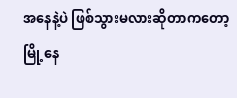အနေနဲ့ပဲ ဖြစ်သွားမလားဆိုတာကတော့ မြို့နေ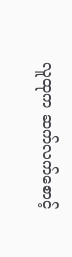လူထုက ဆက်လက်စောင့်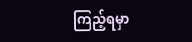ကြည့်ရမှာ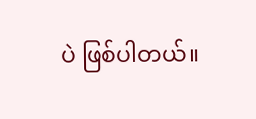ပဲ ဖြစ်ပါတယ်။